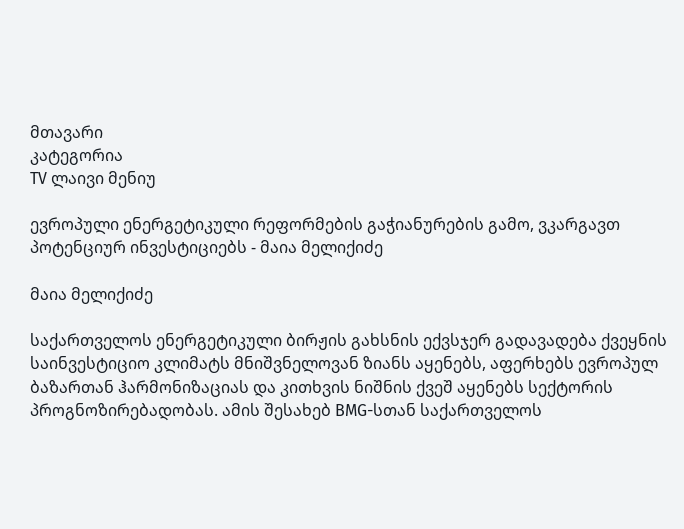მთავარი
კატეგორია
TV ლაივი მენიუ

ევროპული ენერგეტიკული რეფორმების გაჭიანურების გამო, ვკარგავთ პოტენციურ ინვესტიციებს - მაია მელიქიძე

მაია მელიქიძე

საქართველოს ენერგეტიკული ბირჟის გახსნის ექვსჯერ გადავადება ქვეყნის საინვესტიციო კლიმატს მნიშვნელოვან ზიანს აყენებს, აფერხებს ევროპულ ბაზართან ჰარმონიზაციას და კითხვის ნიშნის ქვეშ აყენებს სექტორის პროგნოზირებადობას. ამის შესახებ BMG-სთან საქართველოს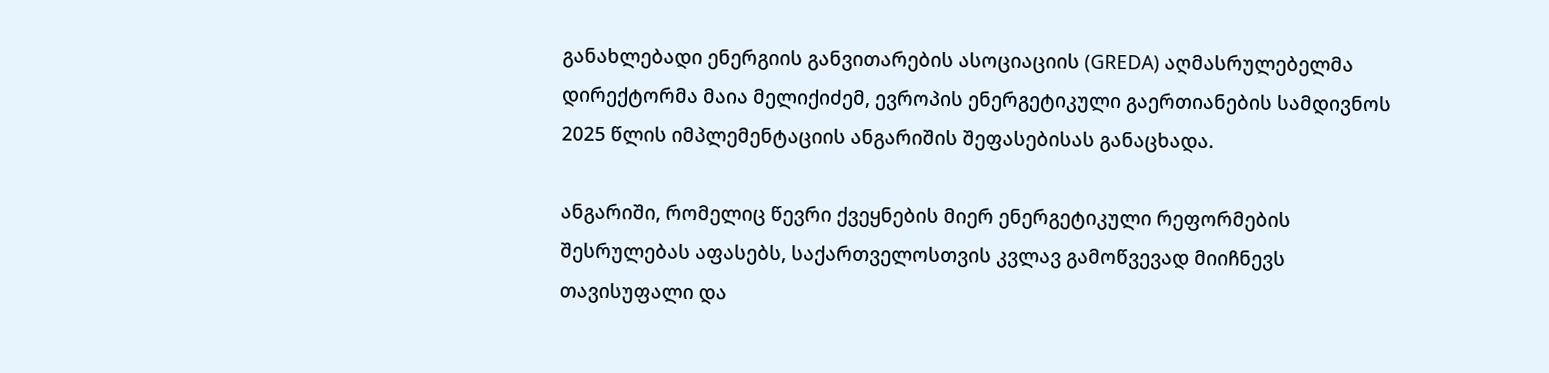განახლებადი ენერგიის განვითარების ასოციაციის (GREDA) აღმასრულებელმა დირექტორმა მაია მელიქიძემ, ევროპის ენერგეტიკული გაერთიანების სამდივნოს 2025 წლის იმპლემენტაციის ანგარიშის შეფასებისას განაცხადა.

ანგარიში, რომელიც წევრი ქვეყნების მიერ ენერგეტიკული რეფორმების შესრულებას აფასებს, საქართველოსთვის კვლავ გამოწვევად მიიჩნევს თავისუფალი და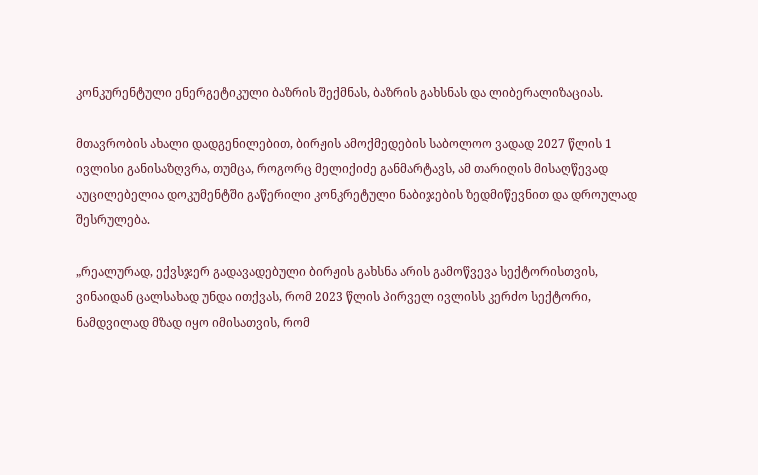კონკურენტული ენერგეტიკული ბაზრის შექმნას, ბაზრის გახსნას და ლიბერალიზაციას.

მთავრობის ახალი დადგენილებით, ბირჟის ამოქმედების საბოლოო ვადად 2027 წლის 1 ივლისი განისაზღვრა, თუმცა, როგორც მელიქიძე განმარტავს, ამ თარიღის მისაღწევად აუცილებელია დოკუმენტში გაწერილი კონკრეტული ნაბიჯების ზედმიწევნით და დროულად შესრულება.

„რეალურად, ექვსჯერ გადავადებული ბირჟის გახსნა არის გამოწვევა სექტორისთვის, ვინაიდან ცალსახად უნდა ითქვას, რომ 2023 წლის პირველ ივლისს კერძო სექტორი, ნამდვილად მზად იყო იმისათვის, რომ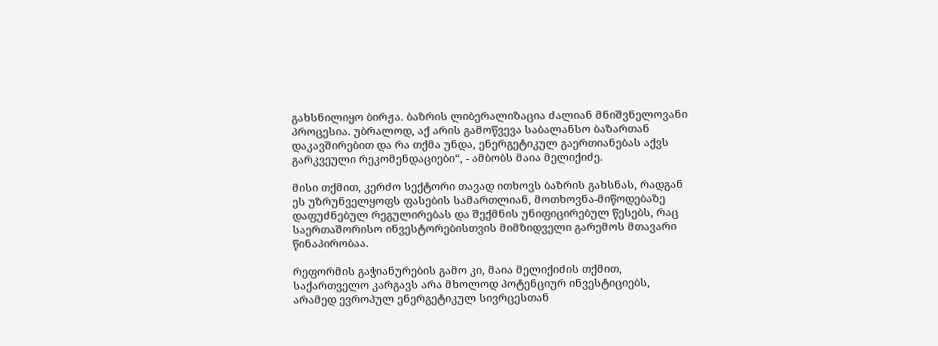გახსნილიყო ბირჟა. ბაზრის ლიბერალიზაცია ძალიან მნიშვნელოვანი პროცესია. უბრალოდ, აქ არის გამოწვევა საბალანსო ბაზართან დაკავშირებით და რა თქმა უნდა, ენერგეტიკულ გაერთიანებას აქვს გარკვეული რეკომენდაციები“, - ამბობს მაია მელიქიძე.

მისი თქმით, კერძო სექტორი თავად ითხოვს ბაზრის გახსნას, რადგან ეს უზრუნველყოფს ფასების სამართლიან, მოთხოვნა-მიწოდებაზე დაფუძნებულ რეგულირებას და შექმნის უნიფიცირებულ წესებს, რაც საერთაშორისო ინვესტორებისთვის მიმზიდველი გარემოს მთავარი წინაპირობაა.

რეფორმის გაჭიანურების გამო კი, მაია მელიქიძის თქმით, საქართველო კარგავს არა მხოლოდ პოტენციურ ინვესტიციებს, არამედ ევროპულ ენერგეტიკულ სივრცესთან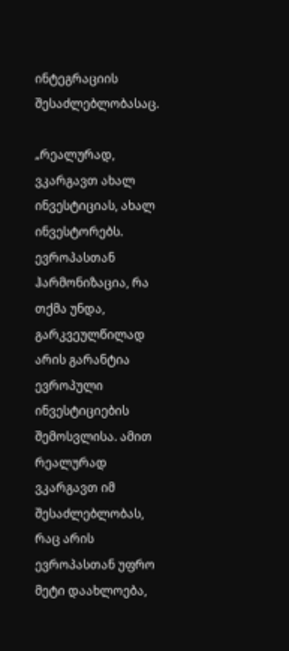ინტეგრაციის შესაძლებლობასაც.

„რეალურად, ვკარგავთ ახალ ინვესტიციას, ახალ ინვესტორებს. ევროპასთან ჰარმონიზაცია, რა თქმა უნდა, გარკვეულწილად არის გარანტია ევროპული ინვესტიციების შემოსვლისა. ამით რეალურად ვკარგავთ იმ შესაძლებლობას, რაც არის ევროპასთან უფრო მეტი დაახლოება,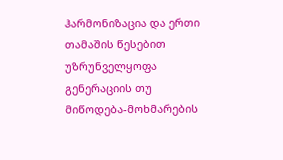ჰარმონიზაცია და ერთი თამაშის წესებით უზრუნველყოფა გენერაციის თუ მიწოდება-მოხმარების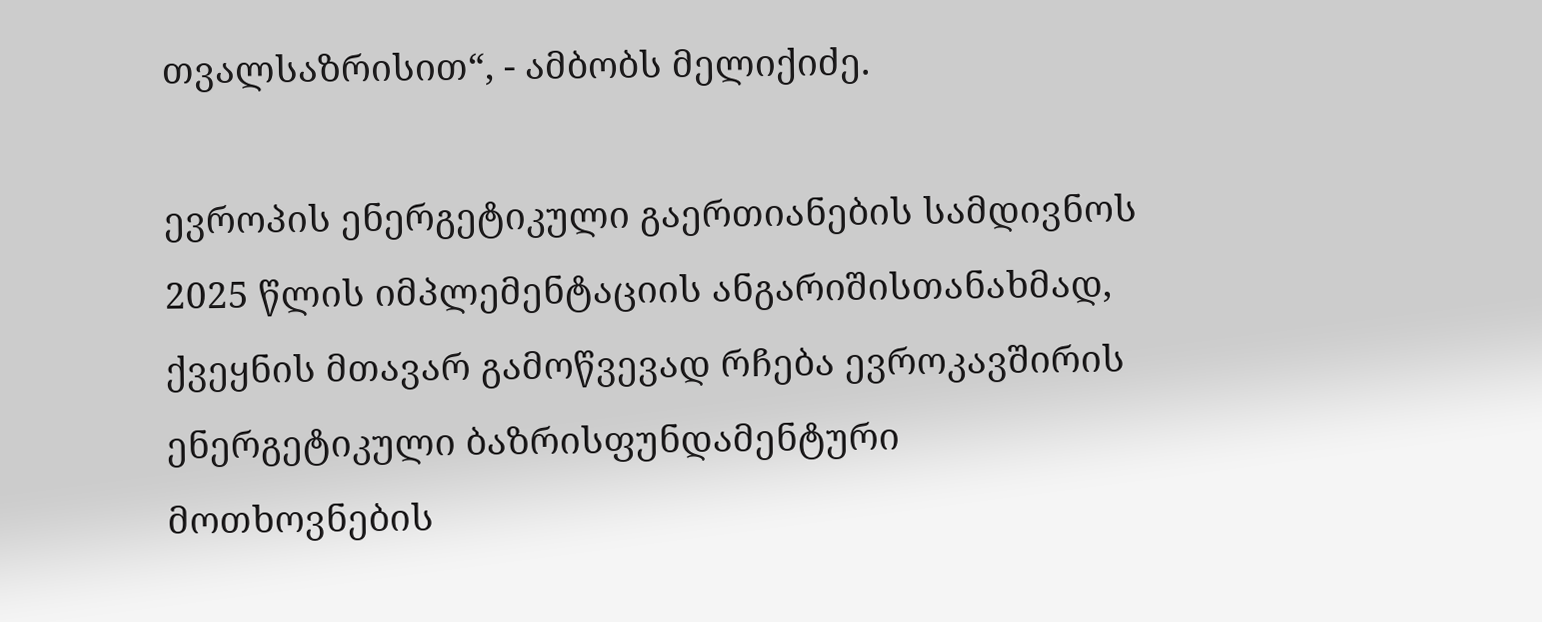თვალსაზრისით“, - ამბობს მელიქიძე.

ევროპის ენერგეტიკული გაერთიანების სამდივნოს 2025 წლის იმპლემენტაციის ანგარიშისთანახმად, ქვეყნის მთავარ გამოწვევად რჩება ევროკავშირის ენერგეტიკული ბაზრისფუნდამენტური მოთხოვნების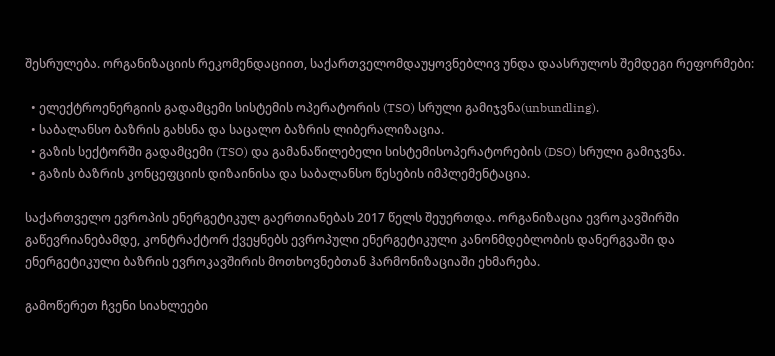შესრულება. ორგანიზაციის რეკომენდაციით, საქართველომდაუყოვნებლივ უნდა დაასრულოს შემდეგი რეფორმები:

  • ელექტროენერგიის გადამცემი სისტემის ოპერატორის (TSO) სრული გამიჯვნა(unbundling).
  • საბალანსო ბაზრის გახსნა და საცალო ბაზრის ლიბერალიზაცია.
  • გაზის სექტორში გადამცემი (TSO) და გამანაწილებელი სისტემისოპერატორების (DSO) სრული გამიჯვნა.
  • გაზის ბაზრის კონცეფციის დიზაინისა და საბალანსო წესების იმპლემენტაცია.

საქართველო ევროპის ენერგეტიკულ გაერთიანებას 2017 წელს შეუერთდა. ორგანიზაცია ევროკავშირში გაწევრიანებამდე, კონტრაქტორ ქვეყნებს ევროპული ენერგეტიკული კანონმდებლობის დანერგვაში და ენერგეტიკული ბაზრის ევროკავშირის მოთხოვნებთან ჰარმონიზაციაში ეხმარება.

გამოწერეთ ჩვენი სიახლეები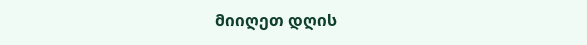მიიღეთ დღის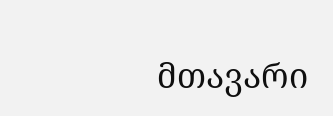მთავარი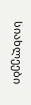სიახლეები